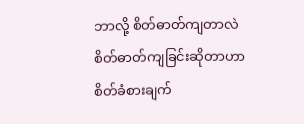ဘာလို့ စိတ်ဓာတ်ကျတာလဲ
စိတ်ဓာတ်ကျခြင်းဆိုတာဟာ စိတ်ခံစားချက်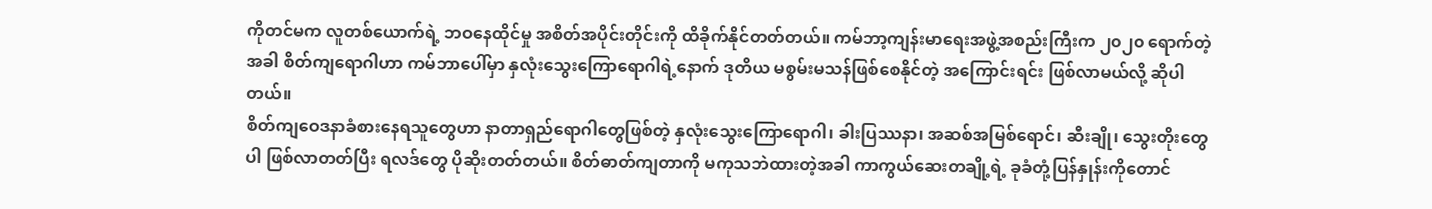ကိုတင်မက လူတစ်ယောက်ရဲ့ ဘဝနေထိုင်မှု အစိတ်အပိုင်းတိုင်းကို ထိခိုက်နိုင်တတ်တယ်။ ကမ်ဘာ့ကျန်းမာရေးအဖွဲ့အစည်းကြီးက ၂၀၂၀ ရောက်တဲ့အခါ စိတ်ကျရောဂါဟာ ကမ်ဘာပေါ်မှာ နှလုံးသွေးကြောရောဂါရဲ့နောက် ဒုတိယ မစွမ်းမသန်ဖြစ်စေနိုင်တဲ့ အကြောင်းရင်း ဖြစ်လာမယ်လို့ ဆိုပါတယ်။
စိတ်ကျဝေဒနာခံစားနေရသူတွေဟာ နာတာရှည်ရောဂါတွေဖြစ်တဲ့ နှလုံးသွေးကြောရောဂါ၊ ခါးပြဿနာ၊ အဆစ်အမြစ်ရောင်၊ ဆီးချို၊ သွေးတိုးတွေပါ ဖြစ်လာတတ်ပြီး ရလဒ်တွေ ပိုဆိုးတတ်တယ်။ စိတ်ဓာတ်ကျတာကို မကုသဘဲထားတဲ့အခါ ကာကွယ်ဆေးတချို့ရဲ့ ခုခံတုံ့ပြန်နှုန်းကိုတောင်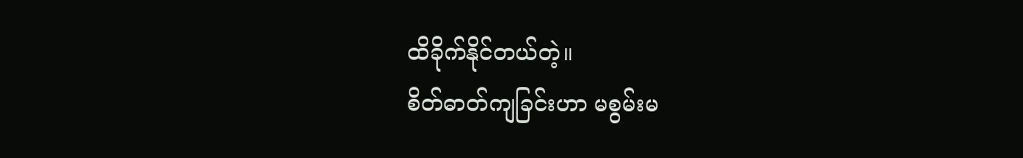ထိခိုက်နိုင်တယ်တဲ့။
စိတ်ဓာတ်ကျခြင်းဟာ မစွမ်းမ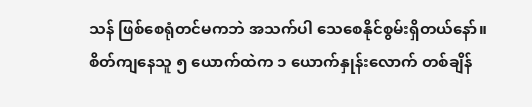သန် ဖြစ်စေရုံတင်မကဘဲ အသက်ပါ သေစေနိုင်စွမ်းရှိတယ်နော်။ စိတ်ကျနေသူ ၅ ယောက်ထဲက ၁ ယောက်နှုန်းလောက် တစ်ချိန်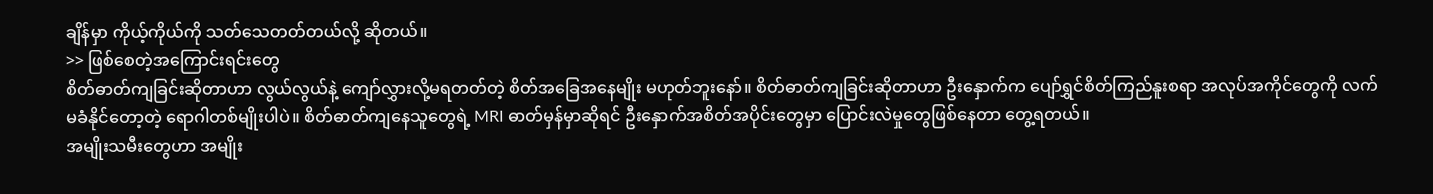ချိန်မှာ ကိုယ့်ကိုယ်ကို သတ်သေတတ်တယ်လို့ ဆိုတယ်။
>> ဖြစ်စေတဲ့အကြောင်းရင်းတွေ
စိတ်ဓာတ်ကျခြင်းဆိုတာဟာ လွယ်လွယ်နဲ့ ကျော်လွှားလို့မရတတ်တဲ့ စိတ်အခြေအနေမျိုး မဟုတ်ဘူးနော်။ စိတ်ဓာတ်ကျခြင်းဆိုတာဟာ ဦးနှောက်က ပျော်ရွှင်စိတ်ကြည်နူးစရာ အလုပ်အကိုင်တွေကို လက်မခံနိုင်တော့တဲ့ ရောဂါတစ်မျိုးပါပဲ။ စိတ်ဓာတ်ကျနေသူတွေရဲ့ MRI ဓာတ်မှန်မှာဆိုရင် ဦးနှောက်အစိတ်အပိုင်းတွေမှာ ပြောင်းလဲမှုတွေဖြစ်နေတာ တွေ့ရတယ်။
အမျိုးသမီးတွေဟာ အမျိုး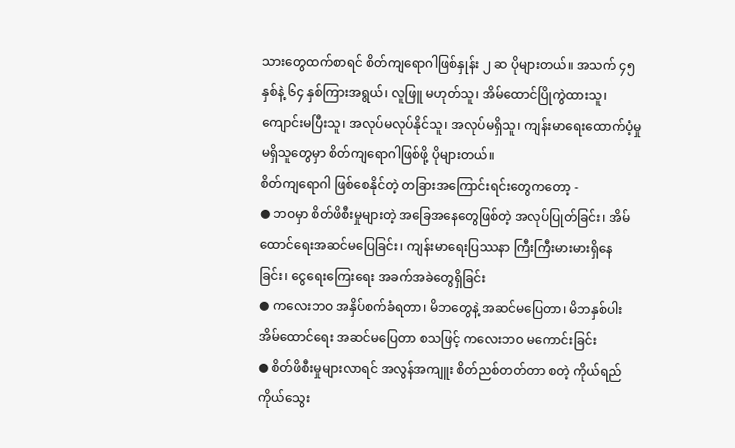သားတွေထက်စာရင် စိတ်ကျရောဂါဖြစ်နှုန်း ၂ ဆ ပိုများတယ်။ အသက် ၄၅ နှစ်နဲ့ ၆၄ နှစ်ကြားအရွယ်၊ လူဖြူ မဟုတ်သူ၊ အိမ်ထောင်ပြိုကွဲထားသူ၊ ကျောင်းမပြီးသူ၊ အလုပ်မလုပ်နိုင်သူ၊ အလုပ်မရှိသူ၊ ကျန်းမာရေးထောက်ပံ့မှုမရှိသူတွေမှာ စိတ်ကျရောဂါဖြစ်ဖို့ ပိုများတယ်။
စိတ်ကျရောဂါ ဖြစ်စေနိုင်တဲ့ တခြားအကြောင်းရင်းတွေကတော့ -
● ဘဝမှာ စိတ်ဖိစီးမှုများတဲ့ အခြေအနေတွေဖြစ်တဲ့ အလုပ်ပြုတ်ခြင်း၊ အိမ်ထောင်ရေးအဆင်မပြေခြင်း၊ ကျန်းမာရေးပြဿနာ ကြီးကြီးမားမားရှိနေခြင်း၊ ငွေရေးကြေးရေး အခက်အခဲတွေရှိခြင်း
● ကလေးဘဝ အနှိပ်စက်ခံရတာ၊ မိဘတွေနဲ့ အဆင်မပြေတာ၊ မိဘနှစ်ပါး အိမ်ထောင်ရေး အဆင်မပြေတာ စသဖြင့် ကလေးဘဝ မကောင်းခြင်း
● စိတ်ဖိစီးမှုများလာရင် အလွန်အကျူး စိတ်ညစ်တတ်တာ စတဲ့ ကိုယ်ရည်ကိုယ်သွေး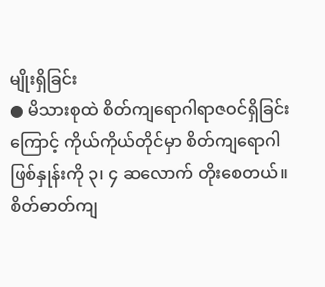မျိုးရှိခြင်း
● မိသားစုထဲ စိတ်ကျရောဂါရာဇဝင်ရှိခြင်းကြောင့် ကိုယ်ကိုယ်တိုင်မှာ စိတ်ကျရောဂါဖြစ်နှုန်းကို ၃၊ ၄ ဆလောက် တိုးစေတယ်။
စိတ်ဓာတ်ကျ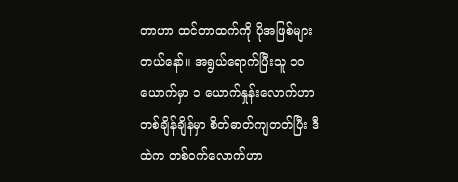တာဟာ ထင်တာထက်ကို ပိုအဖြစ်များတယ်နော်။ အရွယ်ရောက်ပြီးသူ ၁၀ ယောက်မှာ ၁ ယောက်နှုန်းလောက်ဟာ တစ်ချိန်ချိန်မှာ စိတ်ဓာတ်ကျတတ်ပြီး ဒီထဲက တစ်ဝက်လောက်ဟာ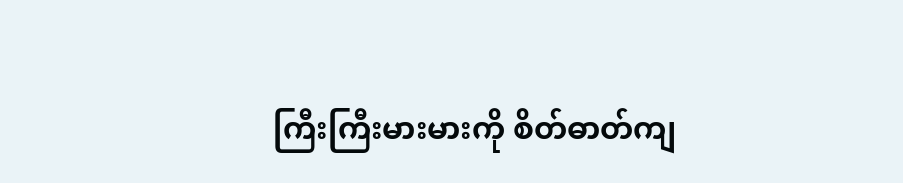ကြီးကြီးမားမားကို စိတ်ဓာတ်ကျ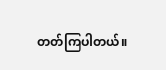တတ်ကြပါတယ်။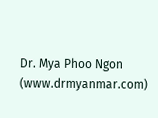Dr. Mya Phoo Ngon (www.drmyanmar.com)